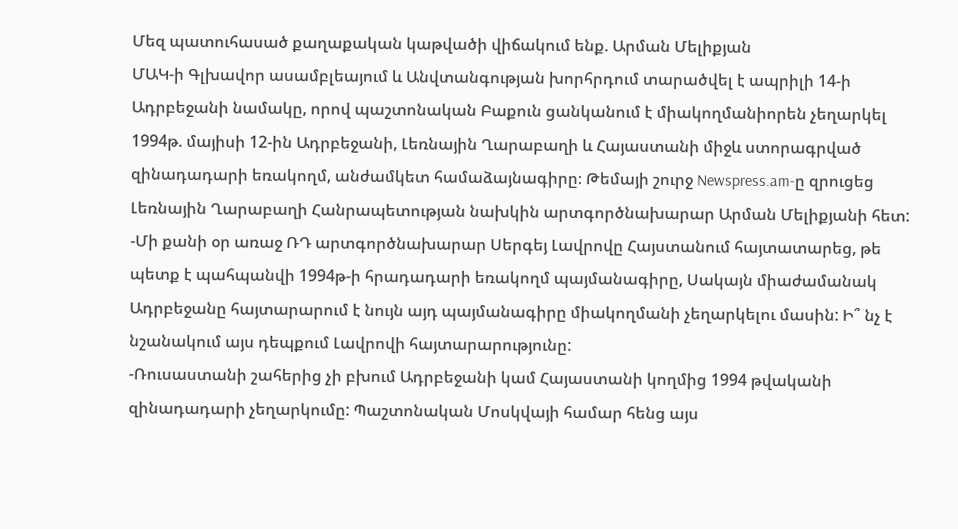Մեզ պատուհասած քաղաքական կաթվածի վիճակում ենք. Արման Մելիքյան
ՄԱԿ-ի Գլխավոր ասամբլեայում և Անվտանգության խորհրդում տարածվել է ապրիլի 14-ի Ադրբեջանի նամակը, որով պաշտոնական Բաքուն ցանկանում է միակողմանիորեն չեղարկել 1994թ. մայիսի 12-ին Ադրբեջանի, Լեռնային Ղարաբաղի և Հայաստանի միջև ստորագրված զինադադարի եռակողմ, անժամկետ համաձայնագիրը։ Թեմայի շուրջ Newspress.am-ը զրուցեց Լեռնային Ղարաբաղի Հանրապետության նախկին արտգործնախարար Արման Մելիքյանի հետ:
-Մի քանի օր առաջ ՌԴ արտգործնախարար Սերգեյ Լավրովը Հայստանում հայտատարեց, թե պետք է պահպանվի 1994թ-ի հրադադարի եռակողմ պայմանագիրը, Սակայն միաժամանակ Ադրբեջանը հայտարարում է նույն այդ պայմանագիրը միակողմանի չեղարկելու մասին: Ի՞ նչ է նշանակում այս դեպքում Լավրովի հայտարարությունը:
-Ռուսաստանի շահերից չի բխում Ադրբեջանի կամ Հայաստանի կողմից 1994 թվականի զինադադարի չեղարկումը: Պաշտոնական Մոսկվայի համար հենց այս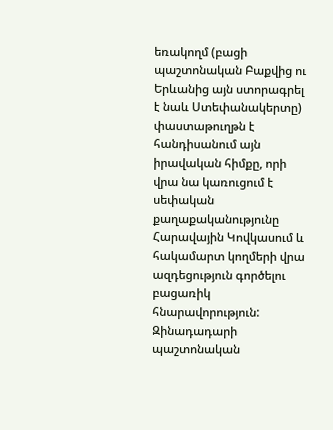եռակողմ (բացի պաշտոնական Բաքվից ու Երևանից այն ստորագրել է նաև Ստեփանակերտը) փաստաթուղթն է հանդիսանում այն իրավական հիմքը, որի վրա նա կառուցում է սեփական քաղաքականությունը Հարավային Կովկասում և հակամարտ կողմերի վրա ազդեցություն գործելու բացառիկ հնարավորություն: Զինադադարի պաշտոնական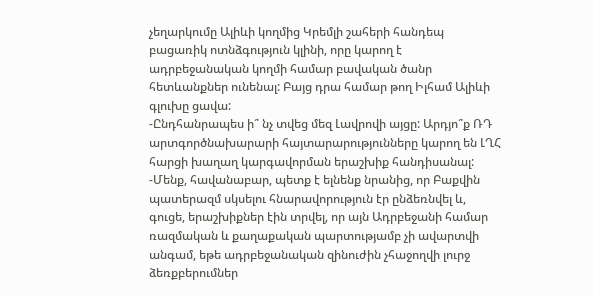չեղարկումը Ալիևի կողմից Կրեմլի շահերի հանդեպ բացառիկ ոտնձգություն կլինի, որը կարող է ադրբեջանական կողմի համար բավական ծանր հետևանքներ ունենալ: Բայց դրա համար թող Իլհամ Ալիևի գլուխը ցավա:
-Ընդհանրապես ի՞ նչ տվեց մեզ Լավրովի այցը: Արդյո՞ք ՌԴ արտգործնախարարի հայտարարությունները կարող են ԼՂՀ հարցի խաղաղ կարգավորման երաշխիք հանդիսանալ:
-Մենք, հավանաբար, պետք է ելնենք նրանից, որ Բաքվին պատերազմ սկսելու հնարավորություն էր ընձեռնվել և, գուցե, երաշխիքներ էին տրվել, որ այն Ադրբեջանի համար ռազմական և քաղաքական պարտությամբ չի ավարտվի անգամ, եթե ադրբեջանական զինուժին չհաջողվի լուրջ ձեռքբերումներ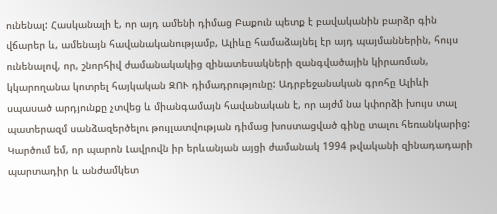ունենալ: Հասկանալի է, որ այդ ամենի դիմաց Բաքուն պետք է բավականին բարձր գին վճարեր և, ամենայն հավանականությամբ, Ալիևը համաձայնել էր այդ պայմաններին, հույս ունենալով, որ, շնորհիվ ժամանակակից զինատեսակների զանգվածային կիրառման, կկարողանա կոտրել հայկական ԶՈՒ դիմադրությունը: Ադրբեջանական գրոհը Ալիևի սպասած արդյունքը չտվեց և միանգամայն հավանական է, որ այժմ նա կփորձի խույս տալ պատերազմ սանձազերծելու թույլատվության դիմաց խոստացված գինը տալու հեռանկարից: Կարծում եմ, որ պարոն Լավրովն իր երևանյան այցի ժամանակ 1994 թվականի զինադադարի պարտադիր և անժամկետ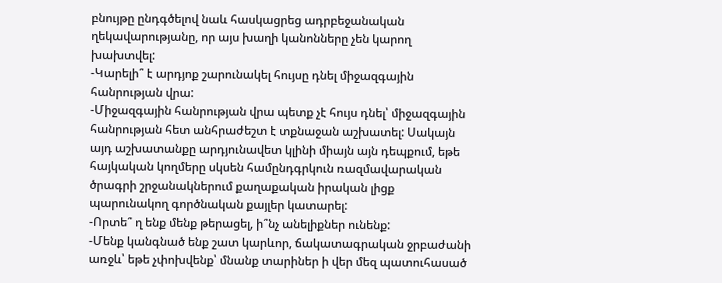բնույթը ընդգծելով նաև հասկացրեց ադրբեջանական ղեկավարությանը, որ այս խաղի կանոնները չեն կարող խախտվել:
-Կարելի՞ է արդյոք շարունակել հույսը դնել միջազգային հանրության վրա:
-Միջազգային հանրության վրա պետք չէ հույս դնել՝ միջազգային հանրության հետ անհրաժեշտ է տքնաջան աշխատել: Սակայն այդ աշխատանքը արդյունավետ կլինի միայն այն դեպքում, եթե հայկական կողմերը սկսեն համընդգրկուն ռազմավարական ծրագրի շրջանակներում քաղաքական իրական լիցք պարունակող գործնական քայլեր կատարել:
-Որտե՞ ղ ենք մենք թերացել, ի՞նչ անելիքներ ունենք:
-Մենք կանգնած ենք շատ կարևոր, ճակատագրական ջրբաժանի առջև՝ եթե չփոխվենք՝ մնանք տարիներ ի վեր մեզ պատուհասած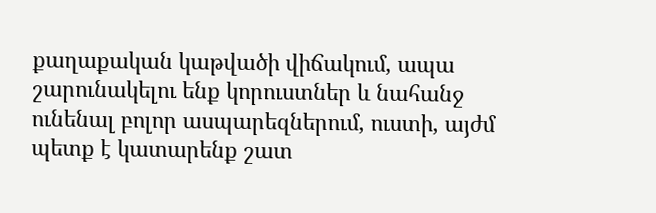քաղաքական կաթվածի վիճակում, ապա շարունակելու ենք կորուստներ և նահանջ ունենալ բոլոր ասպարեզներում, ուստի, այժմ պետք է կատարենք շատ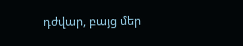դժվար, բայց մեր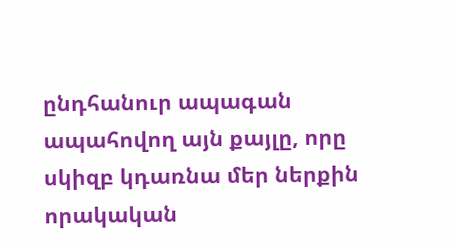ընդհանուր ապագան ապահովող այն քայլը, որը սկիզբ կդառնա մեր ներքին որակական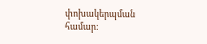փոխակերպման համար: